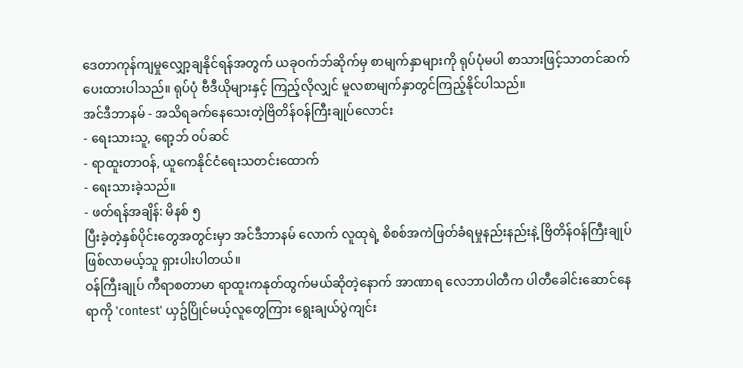ဒေတာကုန်ကျမှုလျှော့ချနိုင်ရန်အတွက် ယခုဝက်ဘ်ဆိုက်မှ စာမျက်နှာများကို ရုပ်ပုံမပါ စာသားဖြင့်သာတင်ဆက်ပေးထားပါသည်။ ရုပ်ပုံ ဗီဒီယိုများနှင့် ကြည့်လိုလျှင် မူလစာမျက်နှာတွင်ကြည့်နိုင်ပါသည်။
အင်ဒီဘာနမ် - အသိရခက်နေသေးတဲ့ဗြိတိန်ဝန်ကြီးချုပ်လောင်း
- ရေးသားသူ, ရော့ဘ် ဝပ်ဆင်
- ရာထူးတာဝန်, ယူကေနိုင်ငံရေးသတင်းထောက်
- ရေးသားခဲ့သည်။
- ဖတ်ရန်အချိန်: မိနစ် ၅
ပြီးခဲ့တဲ့နှစ်ပိုင်းတွေအတွင်းမှာ အင်ဒီဘာနမ် လောက် လူထုရဲ့ စိစစ်အကဲဖြတ်ခံရမှုနည်းနည်းနဲ့ ဗြိတိန်ဝန်ကြီးချုပ်ဖြစ်လာမယ့်သူ ရှားပါးပါတယ်။
ဝန်ကြီးချုပ် ကီရာစတာမာ ရာထူးကနုတ်ထွက်မယ်ဆိုတဲ့နောက် အာဏာရ လေဘာပါတီက ပါတီခေါင်းဆောင်နေရာကို 'contest' ယှဥ်ပြိုင်မယ့်လူတွေကြား ရွေးချယ်ပွဲကျင်း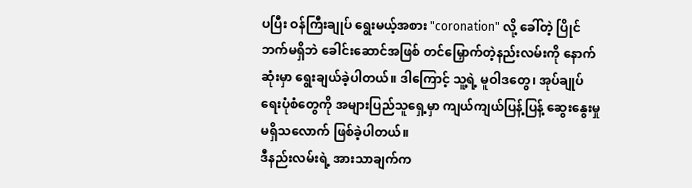ပပြီး ဝန်ကြီးချုပ် ရွေးမယ့်အစား "coronation" လို့ ခေါ်တဲ့ ပြိုင်ဘက်မရှိဘဲ ခေါင်းဆောင်အဖြစ် တင်မြှောက်တဲ့နည်းလမ်းကို နောက်ဆုံးမှာ ရွေးချယ်ခဲ့ပါတယ်။ ဒါကြောင့် သူ့ရဲ့ မူဝါဒတွေ၊ အုပ်ချုပ်ရေးပုံစံတွေကို အများပြည်သူရှေ့မှာ ကျယ်ကျယ်ပြန့်ပြန့် ဆွေးနွေးမှု မရှိသလောက် ဖြစ်ခဲ့ပါတယ်။
ဒီနည်းလမ်းရဲ့ အားသာချက်က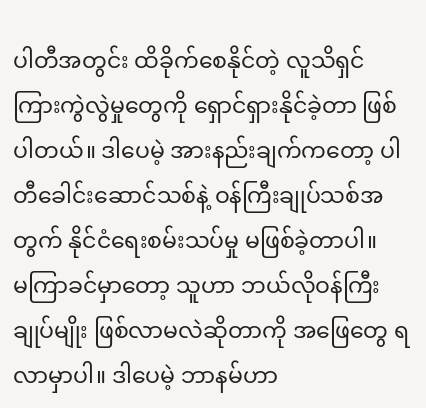ပါတီအတွင်း ထိခိုက်စေနိုင်တဲ့ လူသိရှင်ကြားကွဲလွဲမှုတွေကို ရှောင်ရှားနိုင်ခဲ့တာ ဖြစ်ပါတယ်။ ဒါပေမဲ့ အားနည်းချက်ကတော့ ပါတီခေါင်းဆောင်သစ်နဲ့ ဝန်ကြီးချုပ်သစ်အတွက် နိုင်ငံရေးစမ်းသပ်မှု မဖြစ်ခဲ့တာပါ။
မကြာခင်မှာတော့ သူဟာ ဘယ်လိုဝန်ကြီးချုပ်မျိုး ဖြစ်လာမလဲဆိုတာကို အဖြေတွေ ရလာမှာပါ။ ဒါပေမဲ့ ဘာနမ်ဟာ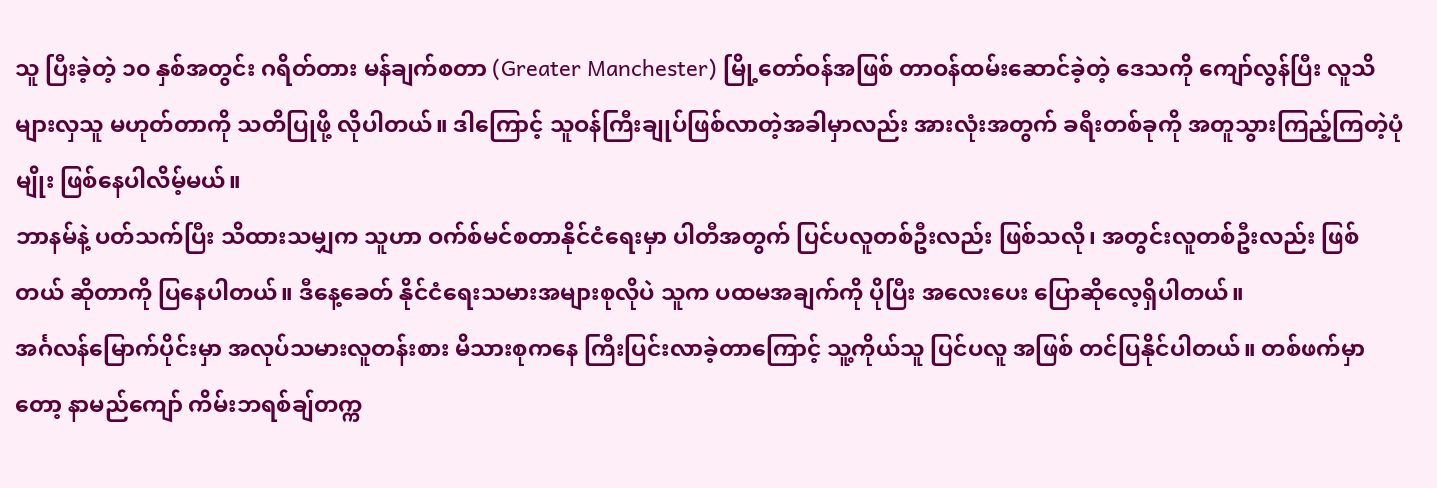သူ ပြီးခဲ့တဲ့ ၁၀ နှစ်အတွင်း ဂရိတ်တား မန်ချက်စတာ (Greater Manchester) မြို့တော်ဝန်အဖြစ် တာဝန်ထမ်းဆောင်ခဲ့တဲ့ ဒေသကို ကျော်လွန်ပြီး လူသိများလှသူ မဟုတ်တာကို သတိပြုဖို့ လိုပါတယ်။ ဒါကြောင့် သူဝန်ကြီးချုပ်ဖြစ်လာတဲ့အခါမှာလည်း အားလုံးအတွက် ခရီးတစ်ခုကို အတူသွားကြည့်ကြတဲ့ပုံမျိုး ဖြစ်နေပါလိမ့်မယ်။
ဘာနမ်နဲ့ ပတ်သက်ပြီး သိထားသမျှက သူဟာ ဝက်စ်မင်စတာနိုင်ငံရေးမှာ ပါတီအတွက် ပြင်ပလူတစ်ဦးလည်း ဖြစ်သလို၊ အတွင်းလူတစ်ဦးလည်း ဖြစ်တယ် ဆိုတာကို ပြနေပါတယ်။ ဒီနေ့ခေတ် နိုင်ငံရေးသမားအများစုလိုပဲ သူက ပထမအချက်ကို ပိုပြီး အလေးပေး ပြောဆိုလေ့ရှိပါတယ်။
အင်္ဂလန်မြောက်ပိုင်းမှာ အလုပ်သမားလူတန်းစား မိသားစုကနေ ကြီးပြင်းလာခဲ့တာကြောင့် သူ့ကိုယ်သူ ပြင်ပလူ အဖြစ် တင်ပြနိုင်ပါတယ်။ တစ်ဖက်မှာတော့ နာမည်ကျော် ကိမ်းဘရစ်ချ်တက္က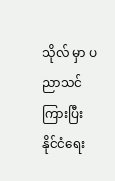သိုလ် မှာ ပညာသင်ကြားပြီး နိုင်ငံရေး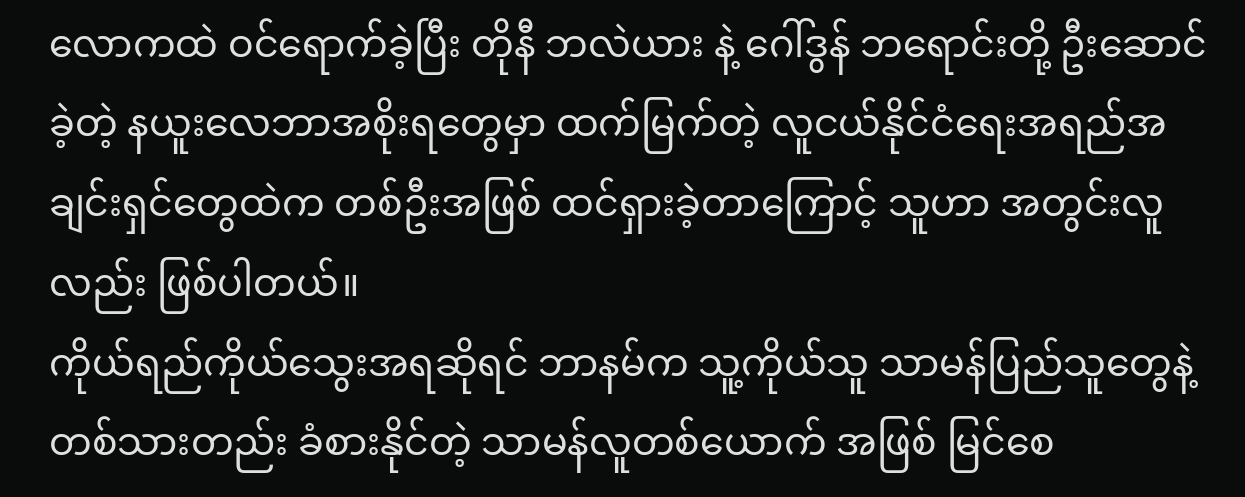လောကထဲ ဝင်ရောက်ခဲ့ပြီး တိုနီ ဘလဲယား နဲ့ ဂေါ်ဒွန် ဘရောင်းတို့ ဦးဆောင်ခဲ့တဲ့ နယူးလေဘာအစိုးရတွေမှာ ထက်မြက်တဲ့ လူငယ်နိုင်ငံရေးအရည်အချင်းရှင်တွေထဲက တစ်ဦးအဖြစ် ထင်ရှားခဲ့တာကြောင့် သူဟာ အတွင်းလူ လည်း ဖြစ်ပါတယ်။
ကိုယ်ရည်ကိုယ်သွေးအရဆိုရင် ဘာနမ်က သူ့ကိုယ်သူ သာမန်ပြည်သူတွေနဲ့ တစ်သားတည်း ခံစားနိုင်တဲ့ သာမန်လူတစ်ယောက် အဖြစ် မြင်စေ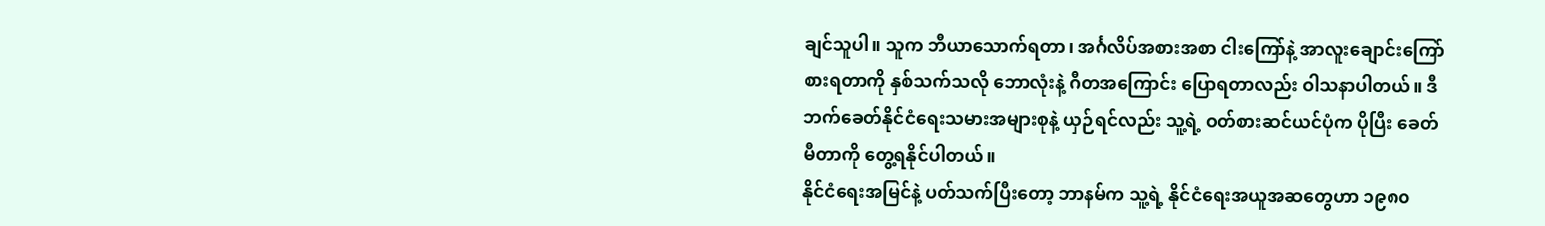ချင်သူပါ။ သူက ဘီယာသောက်ရတာ၊ အင်္ဂလိပ်အစားအစာ ငါးကြော်နဲ့ အာလူးချောင်းကြော် စားရတာကို နှစ်သက်သလို ဘောလုံးနဲ့ ဂီတအကြောင်း ပြောရတာလည်း ဝါသနာပါတယ်။ ဒီဘက်ခေတ်နိုင်ငံရေးသမားအများစုနဲ့ ယှဉ်ရင်လည်း သူ့ရဲ့ ဝတ်စားဆင်ယင်ပုံက ပိုပြီး ခေတ်မီတာကို တွေ့ရနိုင်ပါတယ်။
နိုင်ငံရေးအမြင်နဲ့ ပတ်သက်ပြီးတော့ ဘာနမ်က သူ့ရဲ့ နိုင်ငံရေးအယူအဆတွေဟာ ၁၉၈၀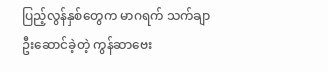ပြည့်လွန်နှစ်တွေက မာဂရက် သက်ချာ ဦးဆောင်ခဲ့တဲ့ ကွန်ဆာဗေး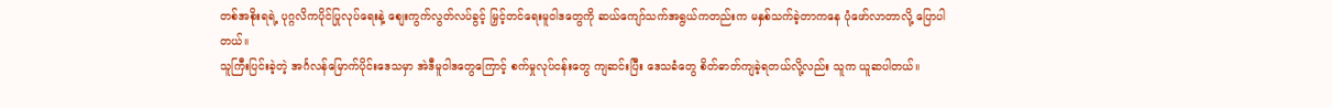တစ်အစိုးရရဲ့ ပုဂ္ဂလိကပိုင်ပြုလုပ်ရေးနဲ့ စျေးကွက်လွတ်လပ်ခွင့် မြှင့်တင်ရေးမူဝါဒတွေကို ဆယ်ကျော်သက်အရွယ်ကတည်းက မနှစ်သက်ခဲ့တာကနေ ပုံဖော်လာတာလို့ ပြောပါတယ်။
သူကြီးပြင်းခဲ့တဲ့ အင်္ဂလန်မြောက်ပိုင်းဒေသမှာ အဲဒီမူဝါဒတွေကြောင့် စက်မှုလုပ်ငန်းတွေ ကျဆင်းပြီး ဒေသခံတွေ စိတ်ဓာတ်ကျခဲ့ရတယ်လို့လည်း သူက ယူဆပါတယ်။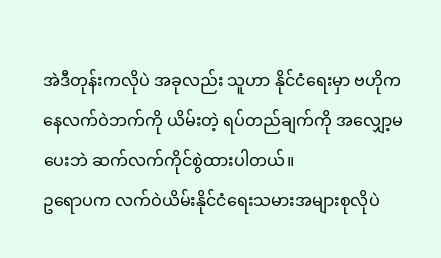အဲဒီတုန်းကလိုပဲ အခုလည်း သူဟာ နိုင်ငံရေးမှာ ဗဟိုကနေလက်ဝဲဘက်ကို ယိမ်းတဲ့ ရပ်တည်ချက်ကို အလျှော့မပေးဘဲ ဆက်လက်ကိုင်စွဲထားပါတယ်။
ဥရောပက လက်ဝဲယိမ်းနိုင်ငံရေးသမားအများစုလိုပဲ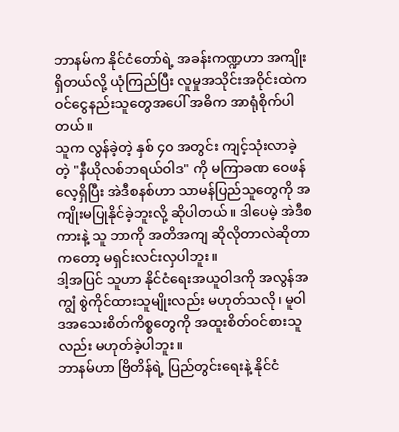ဘာနမ်က နိုင်ငံတော်ရဲ့ အခန်းကဏ္ဍဟာ အကျိုးရှိတယ်လို့ ယုံကြည်ပြီး လူမှုအသိုင်းအဝိုင်းထဲက ဝင်ငွေနည်းသူတွေအပေါ် အဓိက အာရုံစိုက်ပါတယ်။
သူက လွန်ခဲ့တဲ့ နှစ် ၄၀ အတွင်း ကျင့်သုံးလာခဲ့တဲ့ "နီယိုလစ်ဘရယ်ဝါဒ" ကို မကြာခဏ ဝေဖန်လေ့ရှိပြီး အဲဒီစနစ်ဟာ သာမန်ပြည်သူတွေကို အကျိုးမပြုနိုင်ခဲ့ဘူးလို့ ဆိုပါတယ်။ ဒါပေမဲ့ အဲဒီစကားနဲ့ သူ ဘာကို အတိအကျ ဆိုလိုတာလဲဆိုတာကတော့ မရှင်းလင်းလှပါဘူး။
ဒါ့အပြင် သူဟာ နိုင်ငံရေးအယူဝါဒကို အလွန်အကျွံ စွဲကိုင်ထားသူမျိုးလည်း မဟုတ်သလို၊ မူဝါဒအသေးစိတ်ကိစ္စတွေကို အထူးစိတ်ဝင်စားသူလည်း မဟုတ်ခဲ့ပါဘူး။
ဘာနမ်ဟာ ဗြိတိန်ရဲ့ ပြည်တွင်းရေးနဲ့ နိုင်ငံ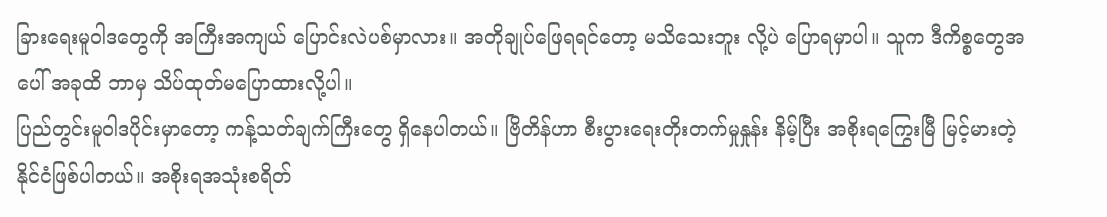ခြားရေးမူဝါဒတွေကို အကြီးအကျယ် ပြောင်းလဲပစ်မှာလား။ အတိုချုပ်ဖြေရရင်တော့ မသိသေးဘူး လို့ပဲ ပြောရမှာပါ။ သူက ဒီကိစ္စတွေအပေါ် အခုထိ ဘာမှ သိပ်ထုတ်မပြောထားလို့ပါ။
ပြည်တွင်းမူဝါဒပိုင်းမှာတော့ ကန့်သတ်ချက်ကြီးတွေ ရှိနေပါတယ်။ ဗြိတိန်ဟာ စီးပွားရေးတိုးတက်မှုနှုန်း နိမ့်ပြီး အစိုးရကြွေးမြီ မြင့်မားတဲ့ နိုင်ငံဖြစ်ပါတယ်။ အစိုးရအသုံးစရိတ်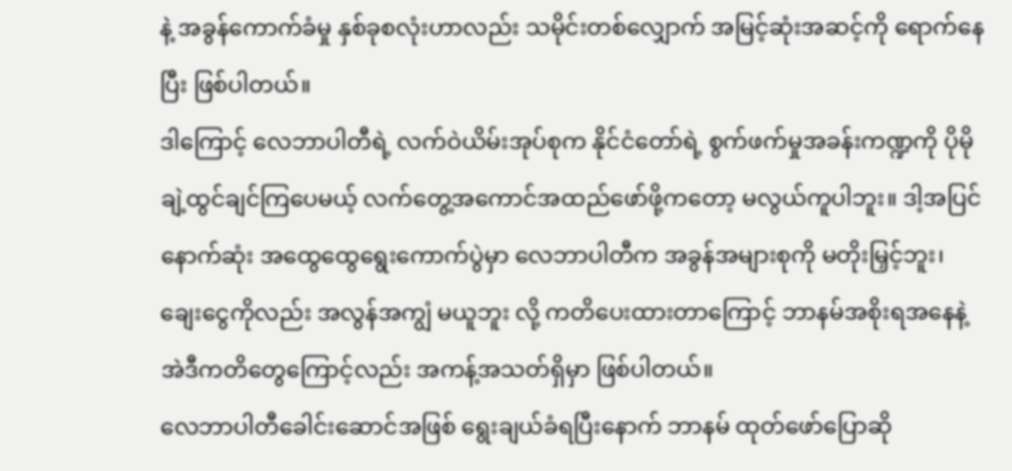နဲ့ အခွန်ကောက်ခံမှု နှစ်ခုစလုံးဟာလည်း သမိုင်းတစ်လျှောက် အမြင့်ဆုံးအဆင့်ကို ရောက်နေပြီး ဖြစ်ပါတယ်။
ဒါကြောင့် လေဘာပါတီရဲ့ လက်ဝဲယိမ်းအုပ်စုက နိုင်ငံတော်ရဲ့ စွက်ဖက်မှုအခန်းကဏ္ဍကို ပိုမိုချဲ့ထွင်ချင်ကြပေမယ့် လက်တွေ့အကောင်အထည်ဖော်ဖို့ကတော့ မလွယ်ကူပါဘူး။ ဒါ့အပြင် နောက်ဆုံး အထွေထွေရွေးကောက်ပွဲမှာ လေဘာပါတီက အခွန်အများစုကို မတိုးမြှင့်ဘူး၊ ချေးငွေကိုလည်း အလွန်အကျွံ မယူဘူး လို့ ကတိပေးထားတာကြောင့် ဘာနမ်အစိုးရအနေနဲ့ အဲဒီကတိတွေကြောင့်လည်း အကန့်အသတ်ရှိမှာ ဖြစ်ပါတယ်။
လေဘာပါတီခေါင်းဆောင်အဖြစ် ရွေးချယ်ခံရပြီးနောက် ဘာနမ် ထုတ်ဖော်ပြောဆို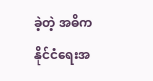ခဲ့တဲ့ အဓိက နိုင်ငံရေးအ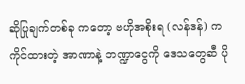ဆိုပြုချက်တစ်ခု ကတော့ ဗဟိုအစိုးရ (လန်ဒန်) က ကိုင်ထားတဲ့ အာဏာနဲ့ ဘဏ္ဍာငွေကို ဒေသတွေဆီ ပို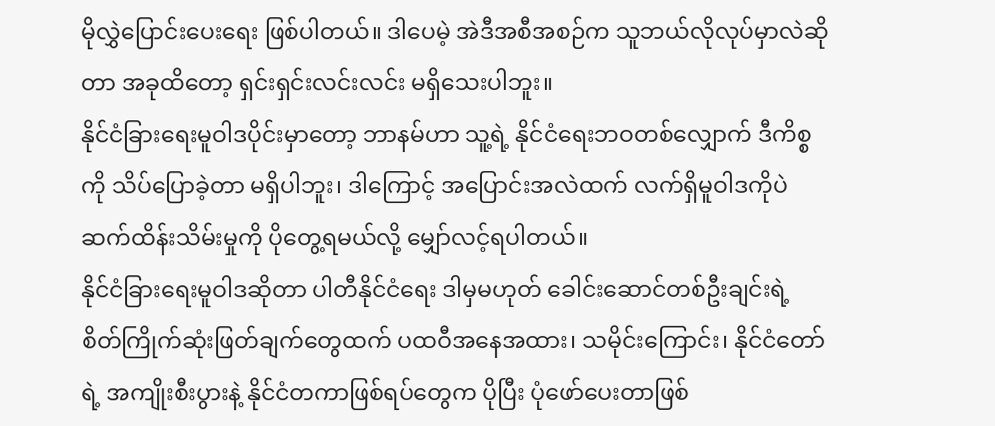မိုလွှဲပြောင်းပေးရေး ဖြစ်ပါတယ်။ ဒါပေမဲ့ အဲဒီအစီအစဉ်က သူဘယ်လိုလုပ်မှာလဲဆိုတာ အခုထိတော့ ရှင်းရှင်းလင်းလင်း မရှိသေးပါဘူး။
နိုင်ငံခြားရေးမူဝါဒပိုင်းမှာတော့ ဘာနမ်ဟာ သူ့ရဲ့ နိုင်ငံရေးဘဝတစ်လျှောက် ဒီကိစ္စကို သိပ်ပြောခဲ့တာ မရှိပါဘူး၊ ဒါကြောင့် အပြောင်းအလဲထက် လက်ရှိမူဝါဒကိုပဲ ဆက်ထိန်းသိမ်းမှုကို ပိုတွေ့ရမယ်လို့ မျှော်လင့်ရပါတယ်။
နိုင်ငံခြားရေးမူဝါဒဆိုတာ ပါတီနိုင်ငံရေး ဒါမှမဟုတ် ခေါင်းဆောင်တစ်ဦးချင်းရဲ့ စိတ်ကြိုက်ဆုံးဖြတ်ချက်တွေထက် ပထဝီအနေအထား၊ သမိုင်းကြောင်း၊ နိုင်ငံတော်ရဲ့ အကျိုးစီးပွားနဲ့ နိုင်ငံတကာဖြစ်ရပ်တွေက ပိုပြီး ပုံဖော်ပေးတာဖြစ်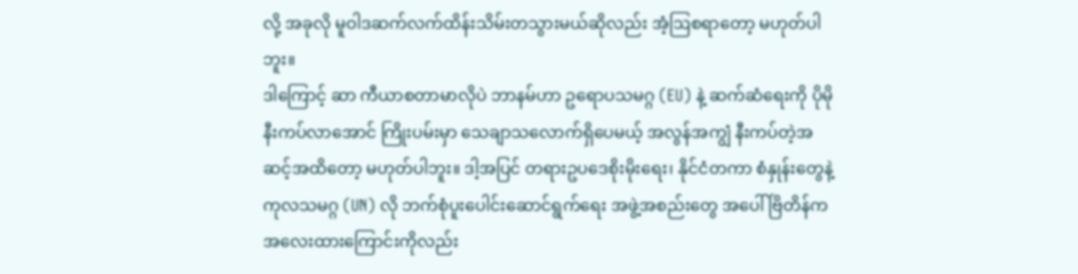လို့ အခုလို မူဝါဒဆက်လက်ထိန်းသိမ်းတသွားမယ်ဆိုလည်း အံ့ဩစရာတော့ မဟုတ်ပါဘူး။
ဒါကြောင့် ဆာ ကီယာစတာမာလိုပဲ ဘာနမ်ဟာ ဥရောပသမဂ္ဂ (EU) နဲ့ ဆက်ဆံရေးကို ပိုမိုနီးကပ်လာအောင် ကြိုးပမ်းမှာ သေချာသလောက်ရှိပေမယ့် အလွန်အကျွံ နီးကပ်တဲ့အဆင့်အထိတော့ မဟုတ်ပါဘူး။ ဒါ့အပြင် တရားဥပဒေစိုးမိုးရေး၊ နိုင်ငံတကာ စံနှုန်းတွေနဲ့ ကုလသမဂ္ဂ (UN) လို ဘက်စုံပူးပေါင်းဆောင်ရွက်ရေး အဖွဲ့အစည်းတွေ အပေါ် ဗြိတိန်က အလေးထားကြောင်းကိုလည်း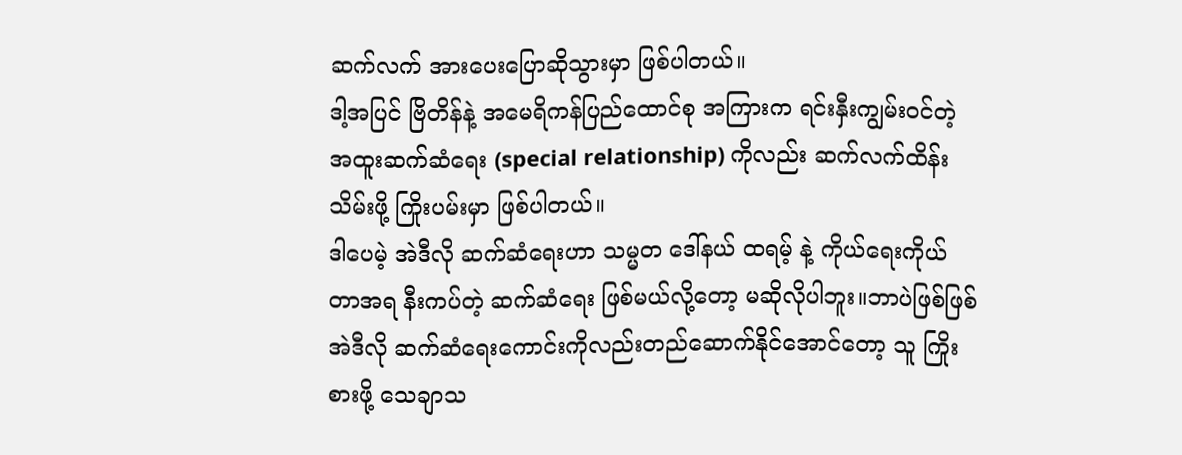ဆက်လက် အားပေးပြောဆိုသွားမှာ ဖြစ်ပါတယ်။
ဒါ့အပြင် ဗြိတိန်နဲ့ အမေရိကန်ပြည်ထောင်စု အကြားက ရင်းနှီးကျွမ်းဝင်တဲ့ အထူးဆက်ဆံရေး (special relationship) ကိုလည်း ဆက်လက်ထိန်းသိမ်းဖို့ ကြိုးပမ်းမှာ ဖြစ်ပါတယ်။
ဒါပေမဲ့ အဲဒီလို ဆက်ဆံရေးဟာ သမ္မတ ဒေါ်နယ် ထရမ့် နဲ့ ကိုယ်ရေးကိုယ်တာအရ နီးကပ်တဲ့ ဆက်ဆံရေး ဖြစ်မယ်လို့တော့ မဆိုလိုပါဘူး။ဘာပဲဖြစ်ဖြစ် အဲဒီလို ဆက်ဆံရေးကောင်းကိုလည်းတည်ဆောက်နိုင်အောင်တော့ သူ ကြိုးစားဖို့ သေချာသ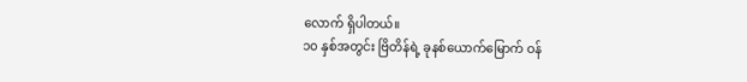လောက် ရှိပါတယ်။
၁၀ နှစ်အတွင်း ဗြိတိန်ရဲ့ ခုနစ်ယောက်မြောက် ဝန်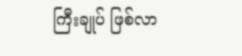ကြီးချုပ် ဖြစ်လာ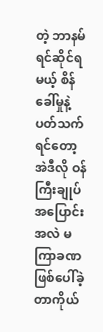တဲ့ ဘာနမ် ရင်ဆိုင်ရမယ့် စိန်ခေါ်မှုနဲ့ ပတ်သက်ရင်တော့ အဲဒီလို ဝန်ကြီးချုပ် အပြောင်းအလဲ မကြာခဏ ဖြစ်ပေါ်ခဲ့တာကိုယ်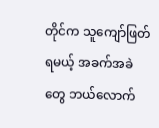တိုင်က သူကျော်ဖြတ်ရမယ့် အခက်အခဲတွေ ဘယ်လောက်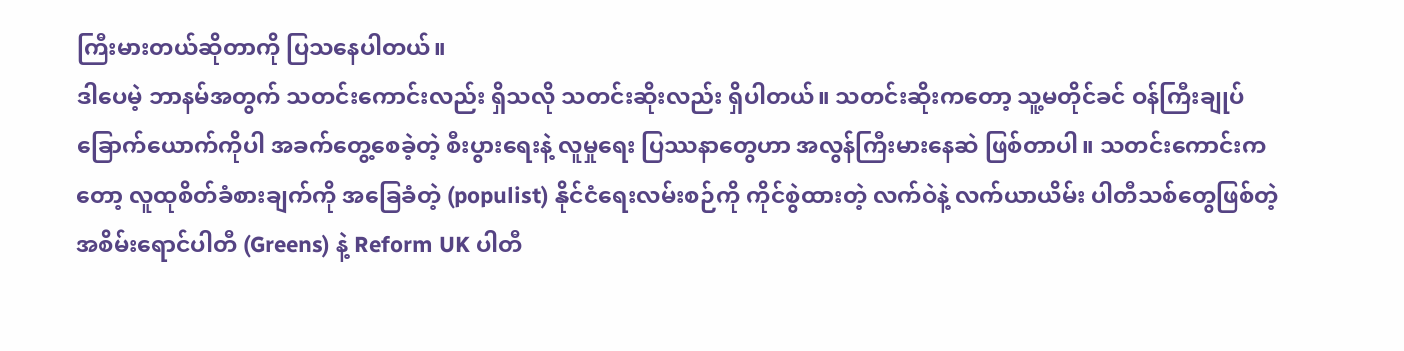ကြီးမားတယ်ဆိုတာကို ပြသနေပါတယ်။
ဒါပေမဲ့ ဘာနမ်အတွက် သတင်းကောင်းလည်း ရှိသလို သတင်းဆိုးလည်း ရှိပါတယ်။ သတင်းဆိုးကတော့ သူ့မတိုင်ခင် ဝန်ကြီးချုပ် ခြောက်ယောက်ကိုပါ အခက်တွေ့စေခဲ့တဲ့ စီးပွားရေးနဲ့ လူမှုရေး ပြဿနာတွေဟာ အလွန်ကြီးမားနေဆဲ ဖြစ်တာပါ။ သတင်းကောင်းကတော့ လူထုစိတ်ခံစားချက်ကို အခြေခံတဲ့ (populist) နိုင်ငံရေးလမ်းစဉ်ကို ကိုင်စွဲထားတဲ့ လက်ဝဲနဲ့ လက်ယာယိမ်း ပါတီသစ်တွေဖြစ်တဲ့ အစိမ်းရောင်ပါတီ (Greens) နဲ့ Reform UK ပါတီ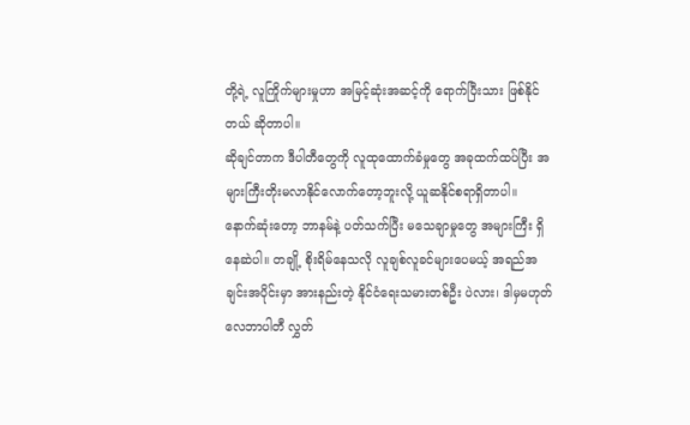တို့ရဲ့ လူကြိုက်များမှုဟာ အမြင့်ဆုံးအဆင့်ကို ရောက်ပြီးသား ဖြစ်နိုင်တယ် ဆိုတာပါ။
ဆိုချင်တာက ဒီပါတီတွေကို လူထုထောက်ခံမှုတွေ အခုထက်ထပ်ပြီး အများကြီးတိုးမလာနိုင်လောက်တော့ဘူးလို့ ယူဆနိုင်စရာရှိတာပါ။
နောက်ဆုံးတော့ ဘာနမ်နဲ့ ပတ်သက်ပြီး မသေချာမှုတွေ အများကြီး ရှိနေဆဲပါ။ တချို့ စိုးရိမ်နေသလို လူချစ်လူခင်များပေမယ့် အရည်အချင်းအပိုင်းမှာ အားနည်းတဲ့ နိုင်ငံရေးသမားတစ်ဦး ပဲလား၊ ဒါမှမဟုတ် လေဘာပါတီ လွှတ်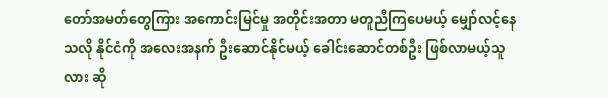တော်အမတ်တွေကြား အကောင်းမြင်မှု အတိုင်းအတာ မတူညီကြပေမယ့် မျှော်လင့်နေသလို နိုင်ငံကို အလေးအနက် ဦးဆောင်နိုင်မယ့် ခေါင်းဆောင်တစ်ဦး ဖြစ်လာမယ့်သူလား ဆို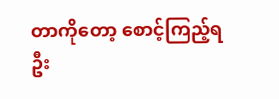တာကိုတော့ စောင့်ကြည့်ရဦး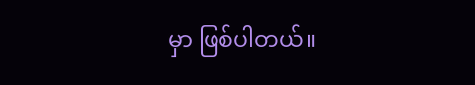မှာ ဖြစ်ပါတယ်။